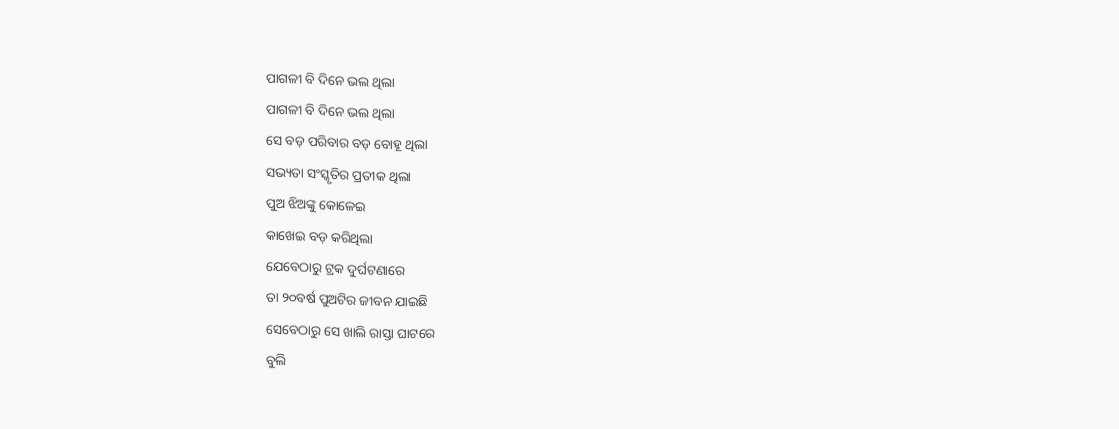ପାଗଳୀ ବି ଦିନେ ଭଲ ଥିଲା
ପାଗଳୀ ବି ଦିନେ ଭଲ ଥିଲା
ସେ ବଡ଼ ପରିବାର ବଡ଼ ବୋହୂ ଥିଲା
ସଭ୍ୟତା ସଂସ୍କୃତିର ପ୍ରତୀକ ଥିଲା
ପୁଅ ଝିଅଙ୍କୁ କୋଳେଇ
କାଖେଇ ବଡ଼ କରିଥିଲା
ଯେବେଠାରୁ ଟ୍ରକ ଦୁର୍ଘଟଣାରେ
ତା ୨୦ବର୍ଷ ପୁଅଟିର ଜୀବନ ଯାଇଛି
ସେବେଠାରୁ ସେ ଖାଲି ରାସ୍ତା ଘାଟରେ
ବୁଲି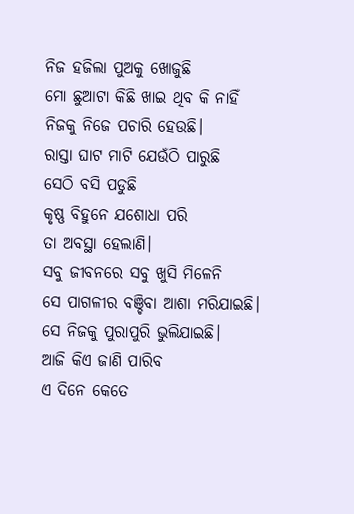ନିଜ ହଜିଲା ପୁଅକୁ ଖୋଜୁଛି
ମୋ ଛୁଆଟା କିଛି ଖାଇ ଥିବ କି ନାହିଁ
ନିଜକୁ ନିଜେ ପଚାରି ହେଉଛି।
ରାସ୍ତା ଘାଟ ମାଟି ଯେଉଁଠି ପାରୁଛି
ସେଠି ବସି ପଡୁଛି
କୃଷ୍ଣ ବିହୁନେ ଯଶୋଧା ପରି
ତା ଅବସ୍ଥା ହେଲାଣି।
ସବୁ ଜୀବନରେ ସବୁ ଖୁସି ମିଳେନି
ସେ ପାଗଳୀର ବଞ୍ଚିବା ଆଶା ମରିଯାଇଛି।
ସେ ନିଜକୁ ପୁରାପୁରି ଭୁଲିଯାଇଛି।
ଆଜି କିଏ ଜାଣି ପାରିବ
ଏ ଦିନେ କେତେ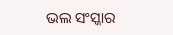ଭଲ ସଂସ୍କାର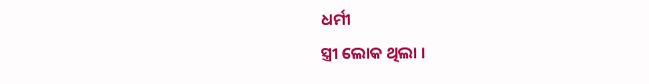ଧର୍ମୀ
ସ୍ତ୍ରୀ ଲୋକ ଥିଲା ।